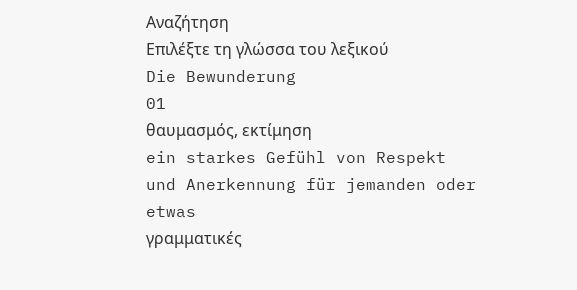Αναζήτηση
Επιλέξτε τη γλώσσα του λεξικού
Die Bewunderung
01
θαυμασμός, εκτίμηση
ein starkes Gefühl von Respekt und Anerkennung für jemanden oder etwas
γραμματικές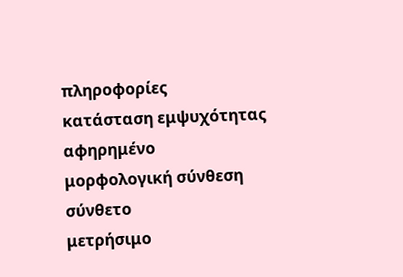πληροφορίες
κατάσταση εμψυχότητας
αφηρημένο
μορφολογική σύνθεση
σύνθετο
μετρήσιμο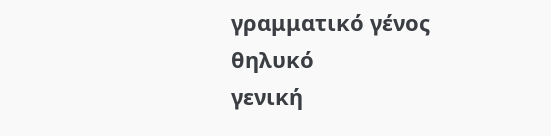γραμματικό γένος
θηλυκό
γενική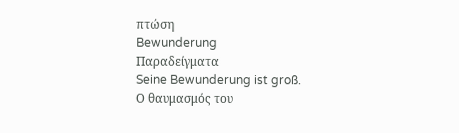πτώση
Bewunderung
Παραδείγματα
Seine Bewunderung ist groß.
Ο θαυμασμός του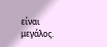είναι μεγάλος.